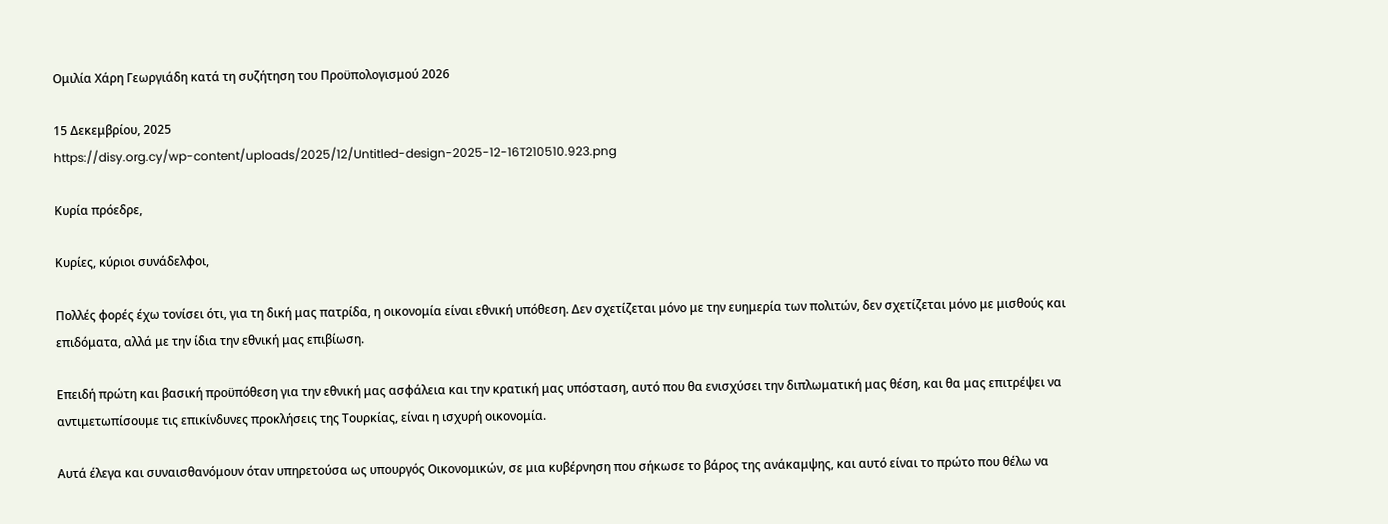Ομιλία Χάρη Γεωργιάδη κατά τη συζήτηση του Προϋπολογισμού 2026

15 Δεκεμβρίου, 2025
https://disy.org.cy/wp-content/uploads/2025/12/Untitled-design-2025-12-16T210510.923.png

Κυρία πρόεδρε,

Κυρίες, κύριοι συνάδελφοι,

Πολλές φορές έχω τονίσει ότι, για τη δική μας πατρίδα, η οικονομία είναι εθνική υπόθεση. Δεν σχετίζεται μόνο με την ευημερία των πολιτών, δεν σχετίζεται μόνο με μισθούς και επιδόματα, αλλά με την ίδια την εθνική μας επιβίωση.

Επειδή πρώτη και βασική προϋπόθεση για την εθνική μας ασφάλεια και την κρατική μας υπόσταση, αυτό που θα ενισχύσει την διπλωματική μας θέση, και θα μας επιτρέψει να αντιμετωπίσουμε τις επικίνδυνες προκλήσεις της Τουρκίας, είναι η ισχυρή οικονομία.

Αυτά έλεγα και συναισθανόμουν όταν υπηρετούσα ως υπουργός Οικονομικών, σε μια κυβέρνηση που σήκωσε το βάρος της ανάκαμψης, και αυτό είναι το πρώτο που θέλω να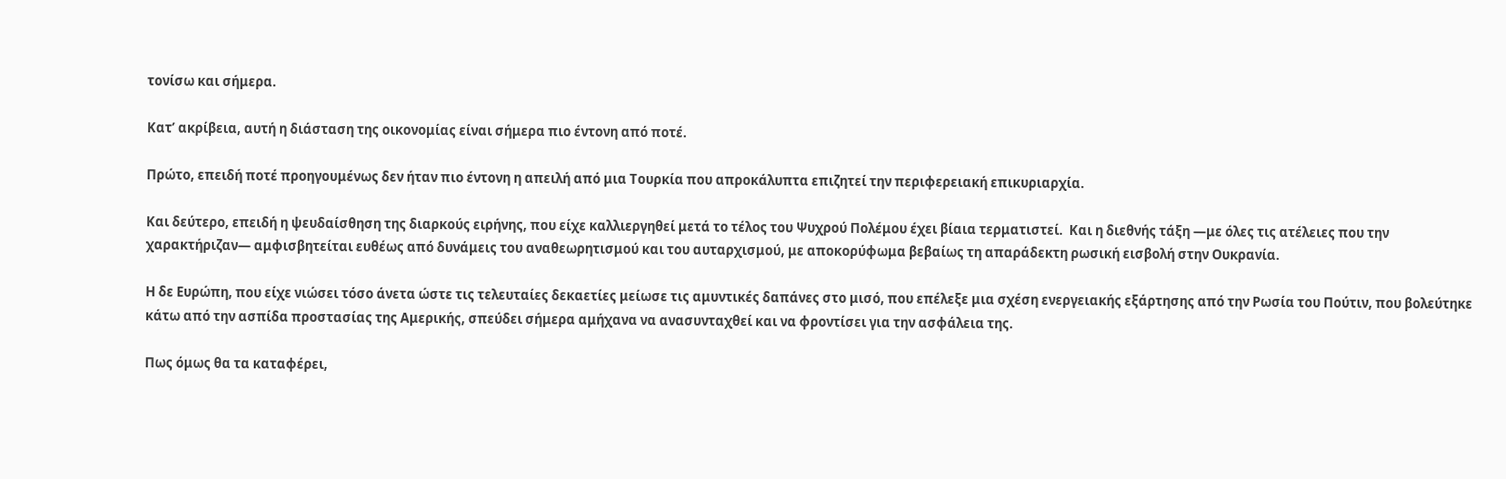τονίσω και σήμερα.

Κατ’ ακρίβεια, αυτή η διάσταση της οικονομίας είναι σήμερα πιο έντονη από ποτέ.

Πρώτο, επειδή ποτέ προηγουμένως δεν ήταν πιο έντονη η απειλή από μια Τουρκία που απροκάλυπτα επιζητεί την περιφερειακή επικυριαρχία.

Και δεύτερο, επειδή η ψευδαίσθηση της διαρκούς ειρήνης, που είχε καλλιεργηθεί μετά το τέλος του Ψυχρού Πολέμου έχει βίαια τερματιστεί.  Και η διεθνής τάξη —με όλες τις ατέλειες που την χαρακτήριζαν— αμφισβητείται ευθέως από δυνάμεις του αναθεωρητισμού και του αυταρχισμού, με αποκορύφωμα βεβαίως τη απαράδεκτη ρωσική εισβολή στην Ουκρανία.

Η δε Ευρώπη, που είχε νιώσει τόσο άνετα ώστε τις τελευταίες δεκαετίες μείωσε τις αμυντικές δαπάνες στο μισό, που επέλεξε μια σχέση ενεργειακής εξάρτησης από την Ρωσία του Πούτιν, που βολεύτηκε κάτω από την ασπίδα προστασίας της Αμερικής, σπεύδει σήμερα αμήχανα να ανασυνταχθεί και να φροντίσει για την ασφάλεια της.

Πως όμως θα τα καταφέρει,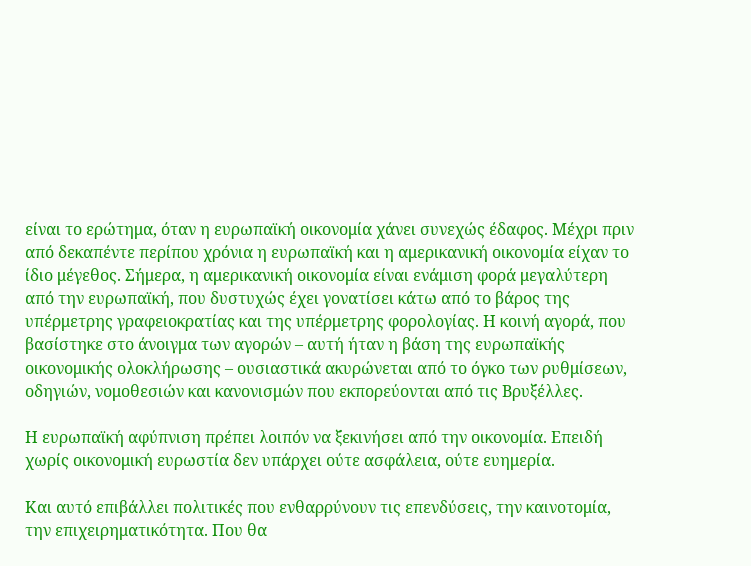είναι το ερώτημα, όταν η ευρωπαϊκή οικονομία χάνει συνεχώς έδαφος. Μέχρι πριν από δεκαπέντε περίπου χρόνια η ευρωπαϊκή και η αμερικανική οικονομία είχαν το ίδιο μέγεθος. Σήμερα, η αμερικανική οικονομία είναι ενάμιση φορά μεγαλύτερη από την ευρωπαϊκή, που δυστυχώς έχει γονατίσει κάτω από το βάρος της υπέρμετρης γραφειοκρατίας και της υπέρμετρης φορολογίας. Η κοινή αγορά, που βασίστηκε στο άνοιγμα των αγορών – αυτή ήταν η βάση της ευρωπαϊκής οικονομικής ολοκλήρωσης – ουσιαστικά ακυρώνεται από το όγκο των ρυθμίσεων, οδηγιών, νομοθεσιών και κανονισμών που εκπορεύονται από τις Βρυξέλλες.

Η ευρωπαϊκή αφύπνιση πρέπει λοιπόν να ξεκινήσει από την οικονομία. Επειδή χωρίς οικονομική ευρωστία δεν υπάρχει ούτε ασφάλεια, ούτε ευημερία.

Και αυτό επιβάλλει πολιτικές που ενθαρρύνουν τις επενδύσεις, την καινοτομία, την επιχειρηματικότητα. Που θα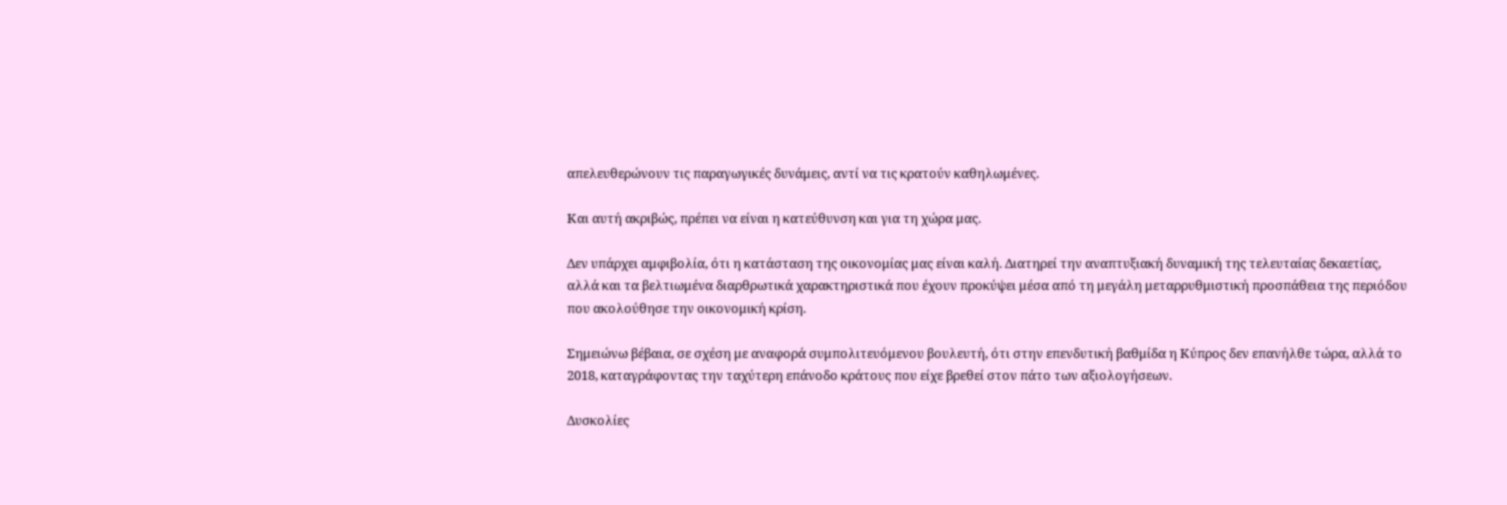απελευθερώνουν τις παραγωγικές δυνάμεις, αντί να τις κρατούν καθηλωμένες.

Και αυτή ακριβώς, πρέπει να είναι η κατεύθυνση και για τη χώρα μας.

Δεν υπάρχει αμφιβολία, ότι η κατάσταση της οικονομίας μας είναι καλή. Διατηρεί την αναπτυξιακή δυναμική της τελευταίας δεκαετίας, αλλά και τα βελτιωμένα διαρθρωτικά χαρακτηριστικά που έχουν προκύψει μέσα από τη μεγάλη μεταρρυθμιστική προσπάθεια της περιόδου που ακολούθησε την οικονομική κρίση.

Σημειώνω βέβαια, σε σχέση με αναφορά συμπολιτευόμενου βουλευτή, ότι στην επενδυτική βαθμίδα η Κύπρος δεν επανήλθε τώρα, αλλά το 2018, καταγράφοντας την ταχύτερη επάνοδο κράτους που είχε βρεθεί στον πάτο των αξιολογήσεων.

Δυσκολίες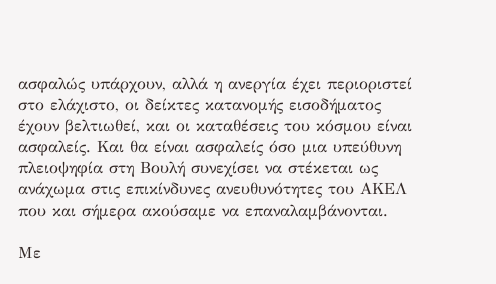ασφαλώς υπάρχουν, αλλά η ανεργία έχει περιοριστεί στο ελάχιστο, οι δείκτες κατανομής εισοδήματος έχουν βελτιωθεί, και οι καταθέσεις του κόσμου είναι ασφαλείς. Και θα είναι ασφαλείς όσο μια υπεύθυνη πλειοψηφία στη Βουλή συνεχίσει να στέκεται ως ανάχωμα στις επικίνδυνες ανευθυνότητες του ΑΚΕΛ που και σήμερα ακούσαμε να επαναλαμβάνονται.

Με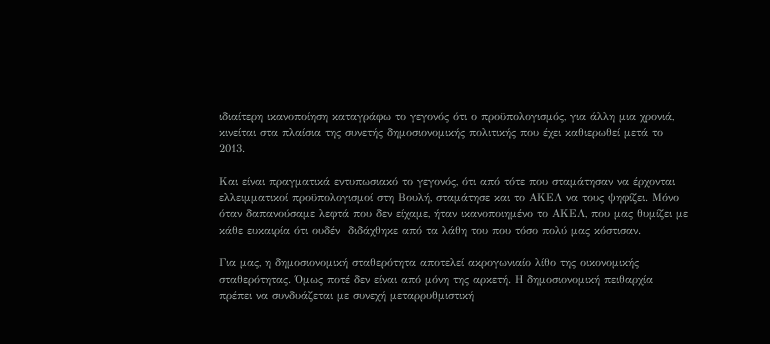ιδιαίτερη ικανοποίηση καταγράφω το γεγονός ότι ο προϋπολογισμός, για άλλη μια χρονιά, κινείται στα πλαίσια της συνετής δημοσιονομικής πολιτικής που έχει καθιερωθεί μετά το 2013.

Και είναι πραγματικά εντυπωσιακό το γεγονός, ότι από τότε που σταμάτησαν να έρχονται ελλειμματικοί προϋπολογισμοί στη Βουλή, σταμάτησε και το ΑΚΕΛ να τους ψηφίζει. Μόνο όταν δαπανούσαμε λεφτά που δεν είχαμε, ήταν ικανοποιημένο το ΑΚΕΛ, που μας θυμίζει με κάθε ευκαιρία ότι ουδέν  διδάχθηκε από τα λάθη του που τόσο πολύ μας κόστισαν.

Για μας, η δημοσιονομική σταθερότητα αποτελεί ακρογωνιαίο λίθο της οικονομικής σταθερότητας. Όμως ποτέ δεν είναι από μόνη της αρκετή. Η δημοσιονομική πειθαρχία πρέπει να συνδυάζεται με συνεχή μεταρρυθμιστική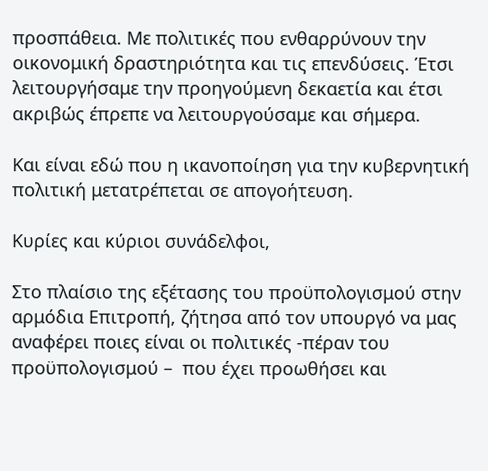προσπάθεια. Με πολιτικές που ενθαρρύνουν την οικονομική δραστηριότητα και τις επενδύσεις. Έτσι λειτουργήσαμε την προηγούμενη δεκαετία και έτσι ακριβώς έπρεπε να λειτουργούσαμε και σήμερα.

Και είναι εδώ που η ικανοποίηση για την κυβερνητική πολιτική μετατρέπεται σε απογοήτευση.

Κυρίες και κύριοι συνάδελφοι,

Στο πλαίσιο της εξέτασης του προϋπολογισμού στην αρμόδια Επιτροπή, ζήτησα από τον υπουργό να μας αναφέρει ποιες είναι οι πολιτικές -πέραν του προϋπολογισμού –  που έχει προωθήσει και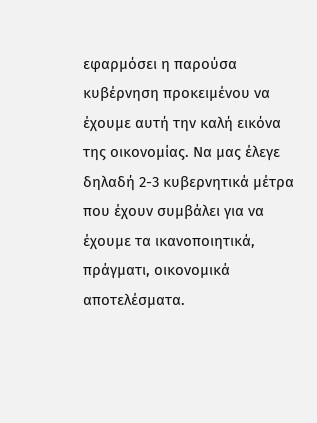εφαρμόσει η παρούσα κυβέρνηση προκειμένου να έχουμε αυτή την καλή εικόνα της οικονομίας. Να μας έλεγε δηλαδή 2-3 κυβερνητικά μέτρα που έχουν συμβάλει για να έχουμε τα ικανοποιητικά, πράγματι, οικονομικά αποτελέσματα.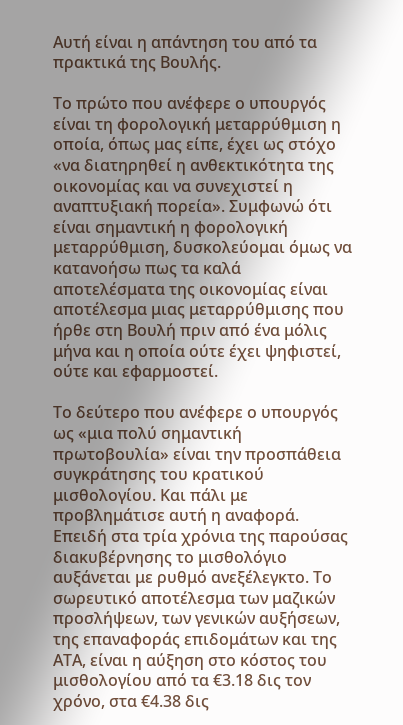Αυτή είναι η απάντηση του από τα πρακτικά της Βουλής.

Το πρώτο που ανέφερε ο υπουργός είναι τη φορολογική μεταρρύθμιση η οποία, όπως μας είπε, έχει ως στόχο «να διατηρηθεί η ανθεκτικότητα της οικονομίας και να συνεχιστεί η αναπτυξιακή πορεία». Συμφωνώ ότι είναι σημαντική η φορολογική μεταρρύθμιση, δυσκολεύομαι όμως να κατανοήσω πως τα καλά αποτελέσματα της οικονομίας είναι αποτέλεσμα μιας μεταρρύθμισης που ήρθε στη Βουλή πριν από ένα μόλις μήνα και η οποία ούτε έχει ψηφιστεί, ούτε και εφαρμοστεί.

Το δεύτερο που ανέφερε ο υπουργός ως «μια πολύ σημαντική πρωτοβουλία» είναι την προσπάθεια συγκράτησης του κρατικού μισθολογίου. Και πάλι με προβλημάτισε αυτή η αναφορά. Επειδή στα τρία χρόνια της παρούσας διακυβέρνησης το μισθολόγιο αυξάνεται με ρυθμό ανεξέλεγκτο. Το σωρευτικό αποτέλεσμα των μαζικών προσλήψεων, των γενικών αυξήσεων, της επαναφοράς επιδομάτων και της ΑΤΑ, είναι η αύξηση στο κόστος του μισθολογίου από τα €3.18 δις τον χρόνο, στα €4.38 δις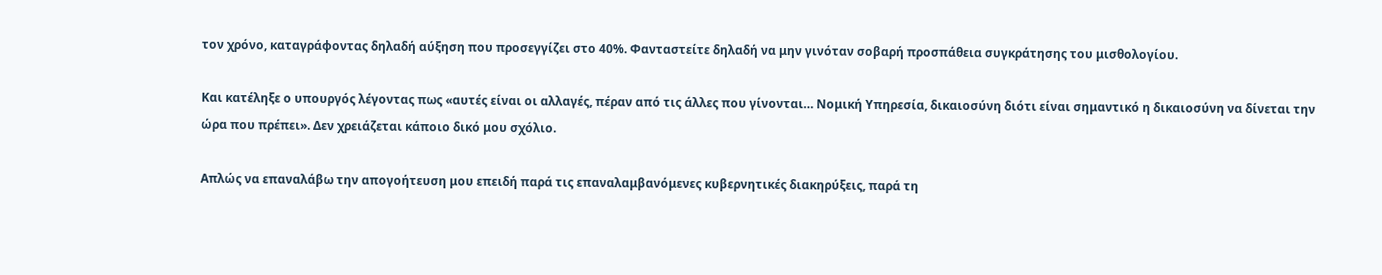τον χρόνο, καταγράφοντας δηλαδή αύξηση που προσεγγίζει στο 40%. Φανταστείτε δηλαδή να μην γινόταν σοβαρή προσπάθεια συγκράτησης του μισθολογίου.

Και κατέληξε ο υπουργός λέγοντας πως «αυτές είναι οι αλλαγές, πέραν από τις άλλες που γίνονται… Νομική Υπηρεσία, δικαιοσύνη διότι είναι σημαντικό η δικαιοσύνη να δίνεται την ώρα που πρέπει». Δεν χρειάζεται κάποιο δικό μου σχόλιο.

Απλώς να επαναλάβω την απογοήτευση μου επειδή παρά τις επαναλαμβανόμενες κυβερνητικές διακηρύξεις, παρά τη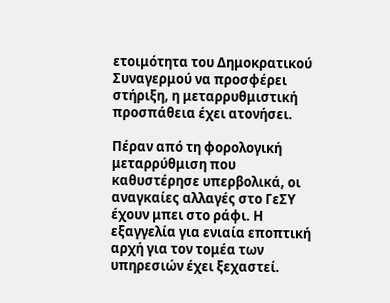ετοιμότητα του Δημοκρατικού Συναγερμού να προσφέρει στήριξη, η μεταρρυθμιστική προσπάθεια έχει ατονήσει.

Πέραν από τη φορολογική μεταρρύθμιση που καθυστέρησε υπερβολικά, οι αναγκαίες αλλαγές στο ΓεΣΥ έχουν μπει στο ράφι. Η εξαγγελία για ενιαία εποπτική αρχή για τον τομέα των υπηρεσιών έχει ξεχαστεί.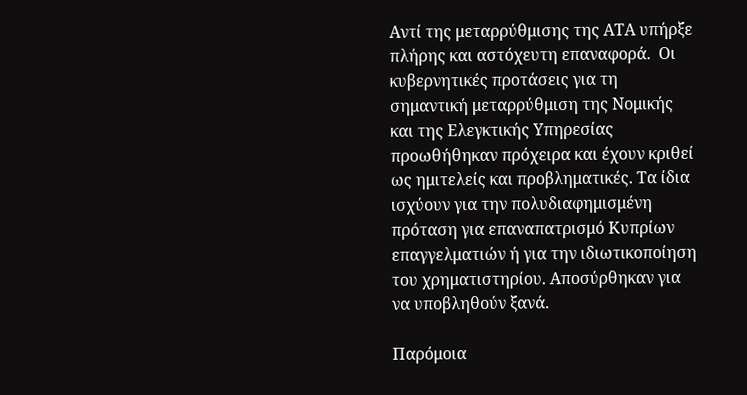Αντί της μεταρρύθμισης της ΑΤΑ υπήρξε πλήρης και αστόχευτη επαναφορά.  Οι κυβερνητικές προτάσεις για τη σημαντική μεταρρύθμιση της Νομικής και της Ελεγκτικής Υπηρεσίας προωθήθηκαν πρόχειρα και έχουν κριθεί ως ημιτελείς και προβληματικές. Τα ίδια ισχύουν για την πολυδιαφημισμένη πρόταση για επαναπατρισμό Κυπρίων επαγγελματιών ή για την ιδιωτικοποίηση του χρηματιστηρίου. Αποσύρθηκαν για να υποβληθούν ξανά.

Παρόμοια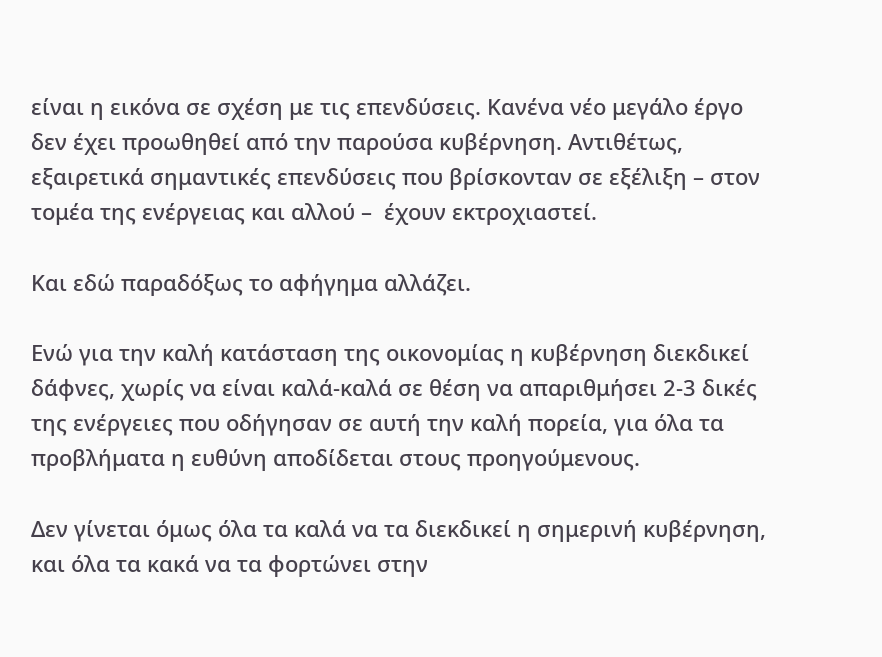είναι η εικόνα σε σχέση με τις επενδύσεις. Κανένα νέο μεγάλο έργο δεν έχει προωθηθεί από την παρούσα κυβέρνηση. Αντιθέτως, εξαιρετικά σημαντικές επενδύσεις που βρίσκονταν σε εξέλιξη – στον τομέα της ενέργειας και αλλού –  έχουν εκτροχιαστεί.

Και εδώ παραδόξως το αφήγημα αλλάζει.

Ενώ για την καλή κατάσταση της οικονομίας η κυβέρνηση διεκδικεί δάφνες, χωρίς να είναι καλά-καλά σε θέση να απαριθμήσει 2-3 δικές της ενέργειες που οδήγησαν σε αυτή την καλή πορεία, για όλα τα προβλήματα η ευθύνη αποδίδεται στους προηγούμενους.

Δεν γίνεται όμως όλα τα καλά να τα διεκδικεί η σημερινή κυβέρνηση, και όλα τα κακά να τα φορτώνει στην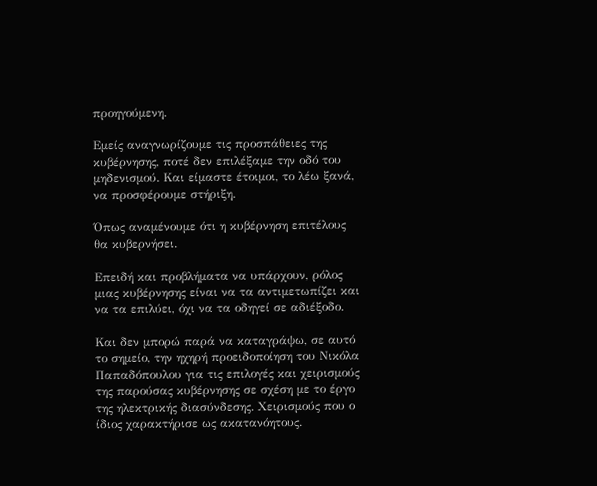προηγούμενη.

Εμείς αναγνωρίζουμε τις προσπάθειες της κυβέρνησης, ποτέ δεν επιλέξαμε την οδό του μηδενισμού. Και είμαστε έτοιμοι, το λέω ξανά, να προσφέρουμε στήριξη.

Όπως αναμένουμε ότι η κυβέρνηση επιτέλους θα κυβερνήσει.

Επειδή και προβλήματα να υπάρχουν, ρόλος μιας κυβέρνησης είναι να τα αντιμετωπίζει και να τα επιλύει, όχι να τα οδηγεί σε αδιέξοδο.

Και δεν μπορώ παρά να καταγράψω, σε αυτό το σημείο, την ηχηρή προειδοποίηση του Νικόλα Παπαδόπουλου για τις επιλογές και χειρισμούς της παρούσας κυβέρνησης σε σχέση με το έργο της ηλεκτρικής διασύνδεσης. Χειρισμούς που ο ίδιος χαρακτήρισε ως ακατανόητους.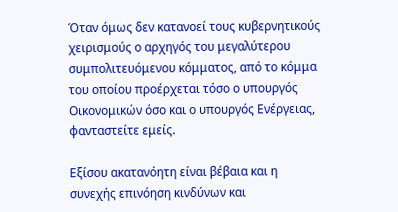Όταν όμως δεν κατανοεί τους κυβερνητικούς χειρισμούς ο αρχηγός του μεγαλύτερου συμπολιτευόμενου κόμματος, από το κόμμα του οποίου προέρχεται τόσο ο υπουργός Οικονομικών όσο και ο υπουργός Ενέργειας, φανταστείτε εμείς.

Εξίσου ακατανόητη είναι βέβαια και η συνεχής επινόηση κινδύνων και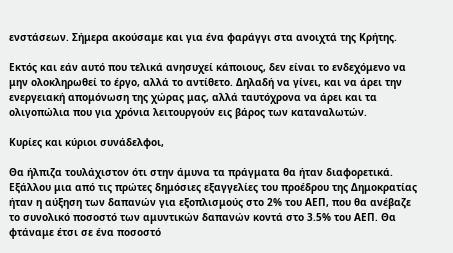ενστάσεων. Σήμερα ακούσαμε και για ένα φαράγγι στα ανοιχτά της Κρήτης.

Εκτός και εάν αυτό που τελικά ανησυχεί κάποιους, δεν είναι το ενδεχόμενο να μην ολοκληρωθεί το έργο, αλλά το αντίθετο. Δηλαδή να γίνει, και να άρει την ενεργειακή απομόνωση της χώρας μας, αλλά ταυτόχρονα να άρει και τα ολιγοπώλια που για χρόνια λειτουργούν εις βάρος των καταναλωτών.

Κυρίες και κύριοι συνάδελφοι,

Θα ήλπιζα τουλάχιστον ότι στην άμυνα τα πράγματα θα ήταν διαφορετικά. Εξάλλου μια από τις πρώτες δημόσιες εξαγγελίες του προέδρου της Δημοκρατίας ήταν η αύξηση των δαπανών για εξοπλισμούς στο 2% του ΑΕΠ, που θα ανέβαζε το συνολικό ποσοστό των αμυντικών δαπανών κοντά στο 3.5% του ΑΕΠ. Θα φτάναμε έτσι σε ένα ποσοστό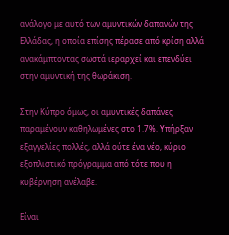ανάλογο με αυτό των αμυντικών δαπανών της Ελλάδας, η οποία επίσης πέρασε από κρίση αλλά ανακάμπτοντας σωστά ιεραρχεί και επενδύει στην αμυντική της θωράκιση.

Στην Κύπρο όμως, οι αμυντικές δαπάνες παραμένουν καθηλωμένες στο 1.7%. Υπήρξαν εξαγγελίες πολλές, αλλά ούτε ένα νέο, κύριο εξοπλιστικό πρόγραμμα από τότε που η κυβέρνηση ανέλαβε.

Είναι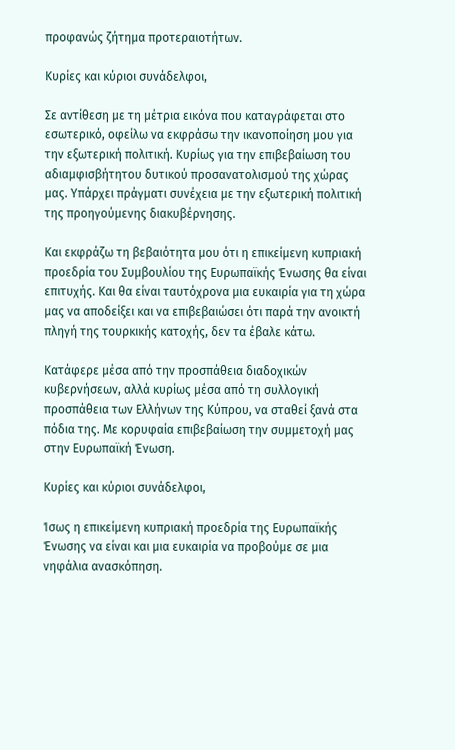προφανώς ζήτημα προτεραιοτήτων.

Κυρίες και κύριοι συνάδελφοι,

Σε αντίθεση με τη μέτρια εικόνα που καταγράφεται στο εσωτερικό, οφείλω να εκφράσω την ικανοποίηση μου για την εξωτερική πολιτική. Κυρίως για την επιβεβαίωση του αδιαμφισβήτητου δυτικού προσανατολισμού της χώρας μας. Υπάρχει πράγματι συνέχεια με την εξωτερική πολιτική της προηγούμενης διακυβέρνησης.

Και εκφράζω τη βεβαιότητα μου ότι η επικείμενη κυπριακή προεδρία του Συμβουλίου της Ευρωπαϊκής Ένωσης θα είναι επιτυχής. Και θα είναι ταυτόχρονα μια ευκαιρία για τη χώρα μας να αποδείξει και να επιβεβαιώσει ότι παρά την ανοικτή πληγή της τουρκικής κατοχής, δεν τα έβαλε κάτω.

Κατάφερε μέσα από την προσπάθεια διαδοχικών κυβερνήσεων, αλλά κυρίως μέσα από τη συλλογική προσπάθεια των Ελλήνων της Κύπρου, να σταθεί ξανά στα πόδια της. Με κορυφαία επιβεβαίωση την συμμετοχή μας στην Ευρωπαϊκή Ένωση.

Κυρίες και κύριοι συνάδελφοι,

Ίσως η επικείμενη κυπριακή προεδρία της Ευρωπαϊκής Ένωσης να είναι και μια ευκαιρία να προβούμε σε μια νηφάλια ανασκόπηση.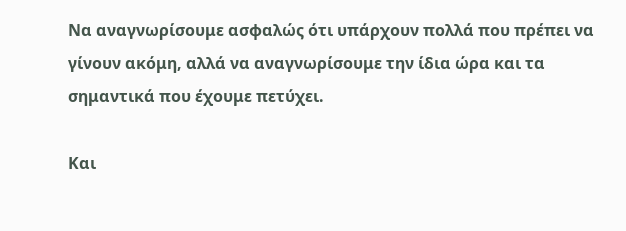Να αναγνωρίσουμε ασφαλώς ότι υπάρχουν πολλά που πρέπει να γίνουν ακόμη, αλλά να αναγνωρίσουμε την ίδια ώρα και τα σημαντικά που έχουμε πετύχει.

Και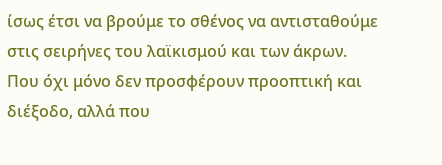ίσως έτσι να βρούμε το σθένος να αντισταθούμε στις σειρήνες του λαϊκισμού και των άκρων. Που όχι μόνο δεν προσφέρουν προοπτική και διέξοδο, αλλά που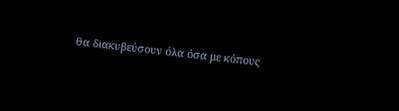θα διακυβεύσουν όλα όσα με κόπους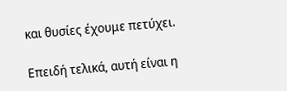και θυσίες έχουμε πετύχει.

Επειδή τελικά, αυτή είναι η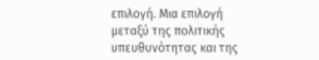επιλογή. Μια επιλογή μεταξύ της πολιτικής υπευθυνότητας και της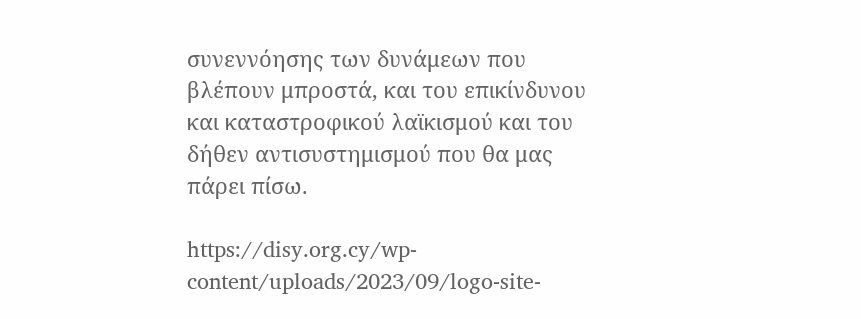συνεννόησης των δυνάμεων που βλέπουν μπροστά, και του επικίνδυνου και καταστροφικού λαϊκισμού και του δήθεν αντισυστημισμού που θα μας πάρει πίσω.

https://disy.org.cy/wp-content/uploads/2023/09/logo-site-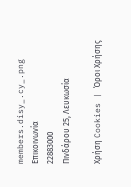members.disy_.cy_.png
Επικοινωνία
22883000
Πινδάρου 25, Λευκωσία

Χρήση Cookies | Όροι Χρήσης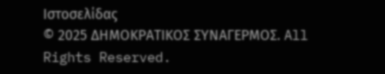Ιστοσελίδας
© 2025 ΔΗΜΟΚΡΑΤΙΚΟΣ ΣΥΝΑΓΕΡΜΟΣ. All Rights Reserved.